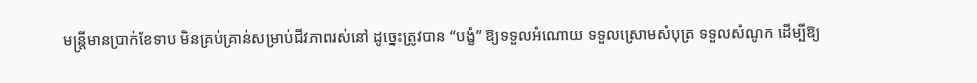មន្ត្រីមានប្រាក់ខែទាប មិនគ្រប់គ្រាន់សម្រាប់ជីវភាពរស់នៅ ដូច្នេះត្រូវបាន “បង្ខំ” ឱ្យទទួលអំណោយ ទទួលស្រោមសំបុត្រ ទទួលសំណូក ដើម្បីឱ្យ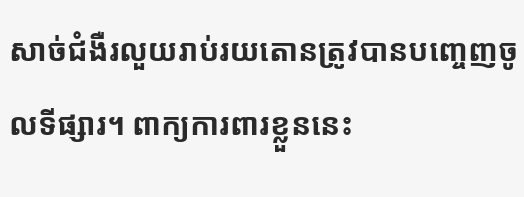សាច់ជំងឺរលួយរាប់រយតោនត្រូវបានបញ្ចេញចូលទីផ្សារ។ ពាក្យការពារខ្លួននេះ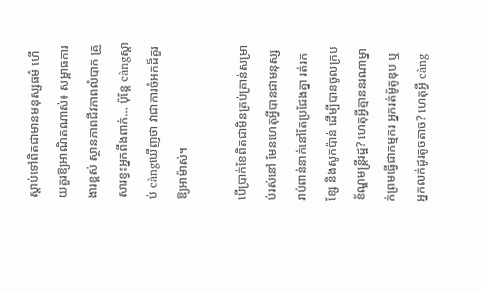ស្តាប់ទៅពិតជាមានមនុស្សធម៌ ហើយគួរឱ្យអាណិតណាស់៖ សម្ពាធការងារខ្ពស់ ស្ថានភាពជីវភាពលំបាក គ្រួសារខ្វះអ្នកពឹងពាក់… ប៉ុន្តែ càngស្តាប់ càngឃើញថា វាជាការចំអកដ៏គួរឱ្យអាម៉ាស់។

បើប្រាក់ខែពិតជាមិនគ្រប់គ្រាន់សម្រាប់រស់នៅ មែនហេតុអ្វីបានជាមនុស្សរាប់ពាន់នាក់នៅតែប្រជែងគ្នា រត់រកខ្សែ និងសូកប៉ាន់ ដើម្បីបានចូលក្របខ័ណ្ឌមន្ត្រីរដ្ឋ? ហេតុអ្វីគ្មាននរណាម្នាក់ព្រមធ្វើជាកម្មករ អ្នករត់ម៉ូតូឌុប ឬអ្នកលក់ដូរតូចតាច? ហេតុអ្វី càng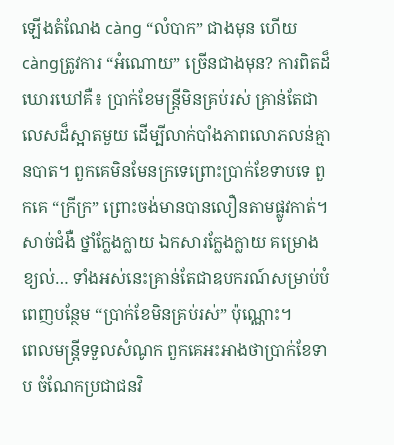ឡើងតំណែង càng “លំបាក” ជាងមុន ហើយ càngត្រូវការ “អំណោយ” ច្រើនជាងមុន? ការពិតដ៏ឃោរឃៅគឺ៖ ប្រាក់ខែមន្ត្រីមិនគ្រប់រស់ គ្រាន់តែជាលេសដ៏ស្អាតមួយ ដើម្បីលាក់បាំងភាពលោភលន់គ្មានបាត។ ពួកគេមិនមែនក្រទេព្រោះប្រាក់ខែទាបទេ ពួកគេ “ក្រីក្រ” ព្រោះចង់មានបានលឿនតាមផ្លូវកាត់។ សាច់ជំងឺ ថ្នាំក្លែងក្លាយ ឯកសារក្លែងក្លាយ គម្រោងខ្យល់… ទាំងអស់នេះគ្រាន់តែជាឧបករណ៍សម្រាប់បំពេញបន្ថែម “ប្រាក់ខែមិនគ្រប់រស់” ប៉ុណ្ណោះ។
ពេលមន្ត្រីទទួលសំណូក ពួកគេអះអាងថាប្រាក់ខែទាប ចំណែកប្រជាជនវិ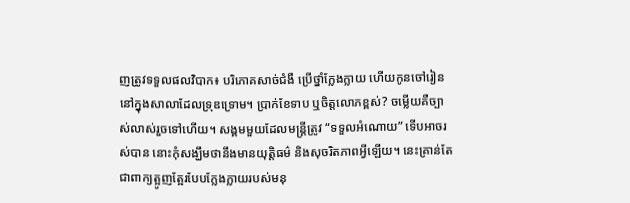ញត្រូវទទួលផលវិបាក៖ បរិភោគសាច់ជំងឺ ប្រើថ្នាំក្លែងក្លាយ ហើយកូនចៅរៀននៅក្នុងសាលាដែលទ្រុឌទ្រោម។ ប្រាក់ខែទាប ឬចិត្តលោភខ្ពស់? ចម្លើយគឺច្បាស់លាស់រួចទៅហើយ។ សង្គមមួយដែលមន្ត្រីត្រូវ “ទទួលអំណោយ” ទើបអាចរស់បាន នោះកុំសង្ឃឹមថានឹងមានយុត្តិធម៌ និងសុចរិតភាពអ្វីឡើយ។ នេះគ្រាន់តែជាពាក្យត្អូញត្អែរបែបក្លែងក្លាយរបស់មនុ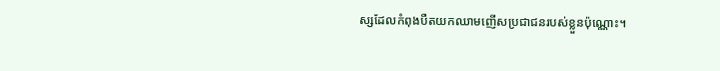ស្សដែលកំពុងបឺតយកឈាមញើសប្រជាជនរបស់ខ្លួនប៉ុណ្ណោះ។